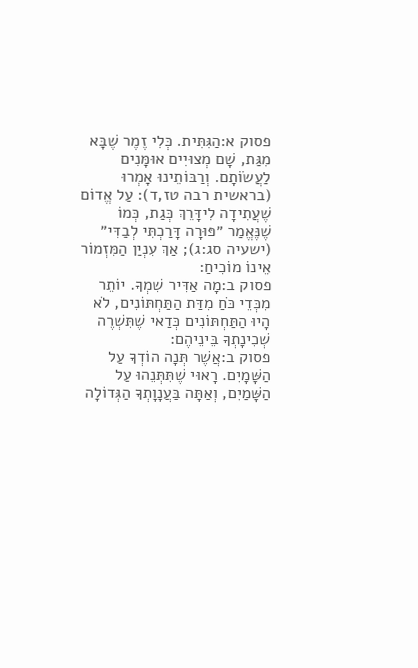פסוק א:הַגִּתִּית. כְּלִי זֶמֶר שֶׁבָּא מִגַּת, שָׁם מְצוּיִים אוּמָּנִים לַעֲשׂוֹתָם. וְרַבּוֹתֵינוּ אָמְרוּ (בראשית רבה טז,ד): עַל אֱדוֹם שֶׁעֲתִידָה לִידָּרֵךְ כְּגַת, כְּמוֹ שֶׁנֶּאֱמַר ״פּוּרָה דָּרַכְתִּי לְבַדִּי״ (ישעיה סג:ג); אַךְ עִנְיַן הַמִּזְמוֹר אֵינוֹ מוֹכִיחַ:
פסוק ב:מָה אַדִּיר שִׁמְךָ. יוֹתֵר מִכְּדֵי כֹּחַ מִדַּת הַתַּחְתּוֹנִים, לֹא הָיוּ הַתַּחְתּוֹנִים כְּדַאי שֶׁתִּשְׁרֶה שְׁכִינָתְךָ בֵּינֵיהֶם:
פסוק ב:אֲשֶׁר תְּנָה הוֹדְךָ עַל הַשָּׁמָיִם. רָאוּי שֶׁתִּתְּנֵהוּ עַל הַשָּׁמַיִם, וְאַתָּה בַּעֲנָוָתְךָ הַגְּדוֹלָה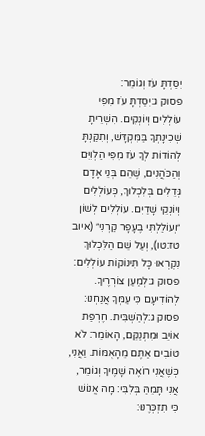יִסַּדְתָּ עֹז וְגוֹמֵר:
פסוק ג:יִסַּדְתָּ עֹז מִפִּי עוֹלְלִים וְיוֹנְקִים. הִשְׁרֵיתָ שְׁכִינָתְךָ בַּמִּקְדָּשׁ, וְתִקַּנְתָּ לְהוֹדוֹת לְךָ עֹז מִפִּי הַלְוִיִּם וְהַכֹּהֲנִים, שֶׁהֵם בְּנֵי אָדָם גְּדֵלִים בְּלִכְלוּךְ, כְּעוֹלְלִים וְיוֹנְקֵי שָׁדַיִם. עוֹלְלִים לְשׁוֹן ״וְעוֹלַלְתִּי בֶעָפָר קַרְנִי״ (איוב טז:טו), וְעַל שֵׁם הַלִּכְלוּךְ נִקְרְאוּ כָּל תִּינוֹקוֹת עוֹלְלִים:
פסוק ג:לְמַעַן צוֹרְרֶיךָ. לְהוֹדִיעָם כִּי עַמְּךָ אֲנַחְנוּ:
פסוק ג:לְהַשְׁבִּית. חֶרְפַּת אוֹיֵב וּמִתְנַקֵּם, הָאוֹמֵר: לֹא טוֹבִים אַתֶּם מֵהָאֻמּוֹת. וַאֲנִי, כְּשֶׁאֲנִי רוֹאֶה שָׁמֶיךָ וְגוֹמֵר, אֲנִי תָּמֵהַּ בְּלִבִּי: מָה אֱנוֹשׁ כִּי תִזְכְּרֶנּוּ: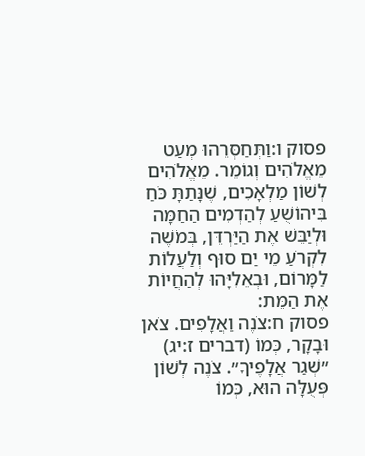פסוק ו:וַתְּחַסְּרֵהוּ מְעַט מֵאֱלֹהִים וְגוֹמֵר. מֵאֱלֹהִים לְשׁוֹן מַלְאָכִים, שֶׁנָּתַתָּ כֹּחַ בִּיהוֹשֻׁעַ לְהַדְמִים הַחַמָּה וּלְיַבֵּשׁ אֶת הַיַּרְדֵּן, בְּמֹשֶׁה לִקְרֹעַ מֵי יַם סוּף וְלַעֲלוֹת לַמָּרוֹם, וּבְאֵלִיָּהוּ לְהַחֲיוֹת אֶת הַמֵּת:
פסוק ח:צֹנֶה וַאֲלָפִים. צֹאן וּבָקָר, כְּמוֹ (דברים ז:יג) ״שְׁגַר אֲלָפֶיךָ״. צֹנֶה לְשׁוֹן פְּעֻלָּה הוּא, כְּמוֹ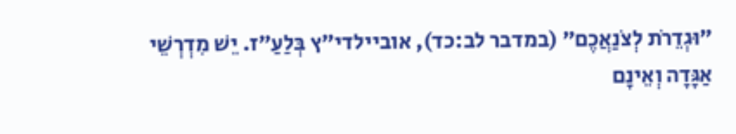״וּגְדֵרֹת לְצֹנַאֲכֶם״ (במדבר לב:כד), אוביילדי״ץ בְּלַעַ״ז. יֵשׁ מִדְרְשֵׁי אַגָּדָה וְאֵינָם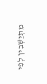מִתְיַשְּׁבִין לְפִי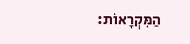הַמִּקְרָאוֹת: